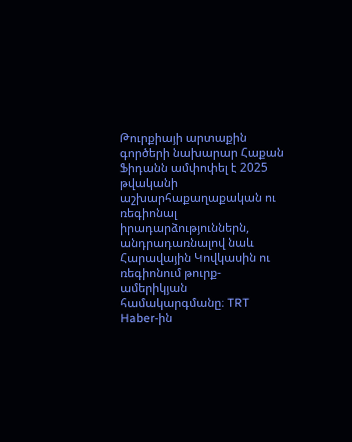Թուրքիայի արտաքին գործերի նախարար Հաքան Ֆիդանն ամփոփել է 2025 թվականի աշխարհաքաղաքական ու ռեգիոնալ իրադարձություններն, անդրադառնալով նաև Հարավային Կովկասին ու ռեգիոնում թուրք-ամերիկյան համակարգմանը։ TRT Haber-ին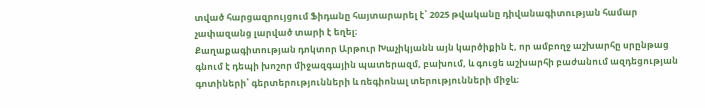տված հարցազրույցում Ֆիդանը հայտարարել է՝ 2025 թվականը դիվանագիտության համար չափազանց լարված տարի է եղել։
Քաղաքագիտության դոկտոր Արթուր Խաչիկյանն այն կարծիքին է, որ ամբողջ աշխարհը սրընթաց գնում է դեպի խոշոր միջազգային պատերազմ, բախում, և գուցե աշխարհի բաժանում ազդեցության գոտիների՝ գերտերությունների և ռեգիոնալ տերությունների միջև։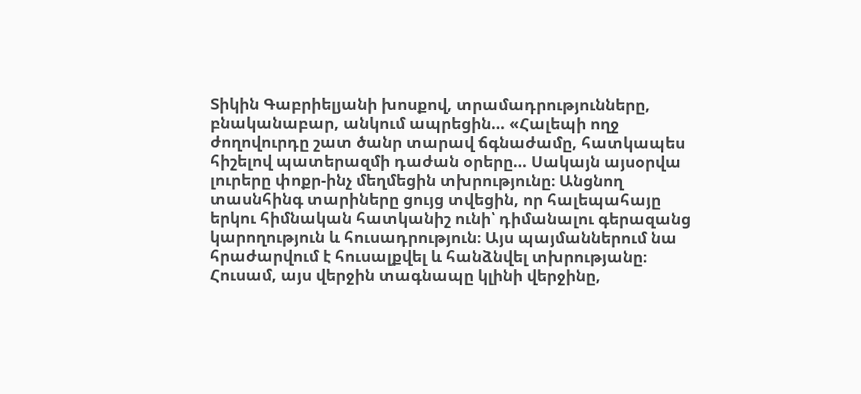Տիկին Գաբրիելյանի խոսքով, տրամադրությունները, բնականաբար, անկում ապրեցին… «Հալեպի ողջ ժողովուրդը շատ ծանր տարավ ճգնաժամը, հատկապես հիշելով պատերազմի դաժան օրերը… Սակայն այսօրվա լուրերը փոքր-ինչ մեղմեցին տխրությունը։ Անցնող տասնհինգ տարիները ցույց տվեցին, որ հալեպահայը երկու հիմնական հատկանիշ ունի՝ դիմանալու գերազանց կարողություն և հուսադրություն։ Այս պայմաններում նա հրաժարվում է հուսալքվել և հանձնվել տխրությանը։ Հուսամ, այս վերջին տագնապը կլինի վերջինը,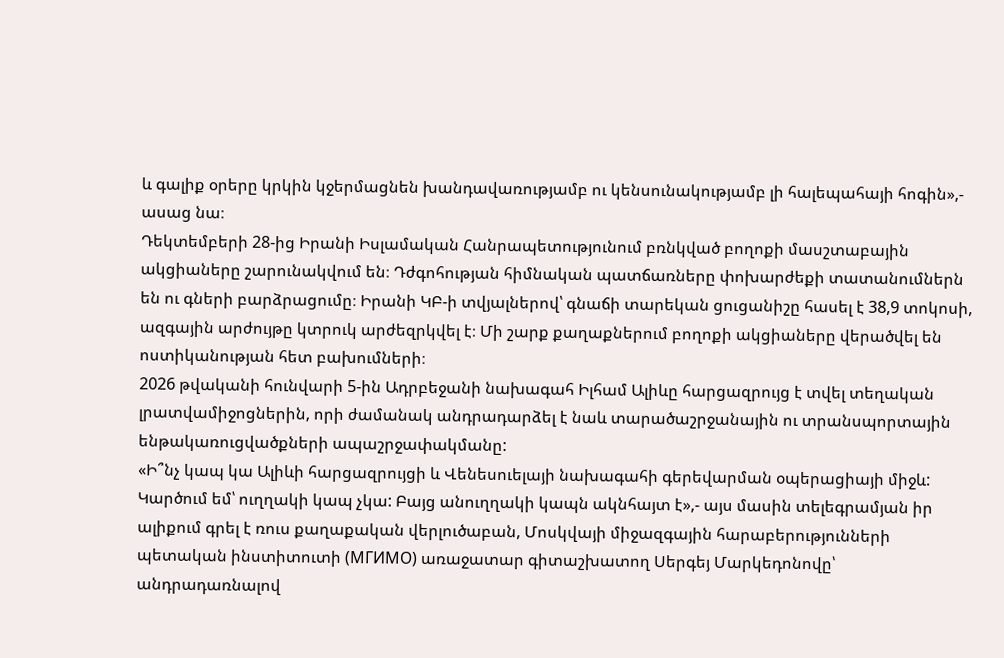և գալիք օրերը կրկին կջերմացնեն խանդավառությամբ ու կենսունակությամբ լի հալեպահայի հոգին»,- ասաց նա։
Դեկտեմբերի 28-ից Իրանի Իսլամական Հանրապետությունում բռնկված բողոքի մասշտաբային ակցիաները շարունակվում են։ Դժգոհության հիմնական պատճառները փոխարժեքի տատանումներն են ու գների բարձրացումը։ Իրանի ԿԲ-ի տվյալներով՝ գնաճի տարեկան ցուցանիշը հասել է 38,9 տոկոսի, ազգային արժույթը կտրուկ արժեզրկվել է։ Մի շարք քաղաքներում բողոքի ակցիաները վերածվել են ոստիկանության հետ բախումների։
2026 թվականի հունվարի 5-ին Ադրբեջանի նախագահ Իլհամ Ալիևը հարցազրույց է տվել տեղական լրատվամիջոցներին, որի ժամանակ անդրադարձել է նաև տարածաշրջանային ու տրանսպորտային ենթակառուցվածքների ապաշրջափակմանը:
«Ի՞նչ կապ կա Ալիևի հարցազրույցի և Վենեսուելայի նախագահի գերեվարման օպերացիայի միջև: Կարծում եմ՝ ուղղակի կապ չկա: Բայց անուղղակի կապն ակնհայտ է»,- այս մասին տելեգրամյան իր ալիքում գրել է ռուս քաղաքական վերլուծաբան, Մոսկվայի միջազգային հարաբերությունների պետական ինստիտուտի (МГИМО) առաջատար գիտաշխատող Սերգեյ Մարկեդոնովը՝ անդրադառնալով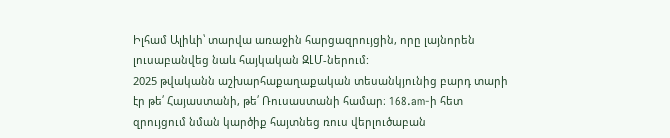Իլհամ Ալիևի՝ տարվա առաջին հարցազրույցին, որը լայնորեն լուսաբանվեց նաև հայկական ԶԼՄ-ներում:
2025 թվականն աշխարհաքաղաքական տեսանկյունից բարդ տարի էր թե՛ Հայաստանի, թե՛ Ռուսաստանի համար։ 168.am-ի հետ զրույցում նման կարծիք հայտնեց ռուս վերլուծաբան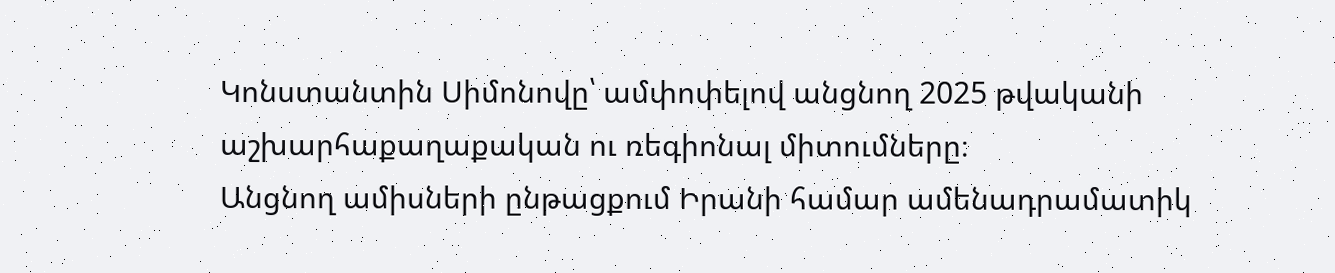Կոնստանտին Սիմոնովը՝ ամփոփելով անցնող 2025 թվականի աշխարհաքաղաքական ու ռեգիոնալ միտումները։
Անցնող ամիսների ընթացքում Իրանի համար ամենադրամատիկ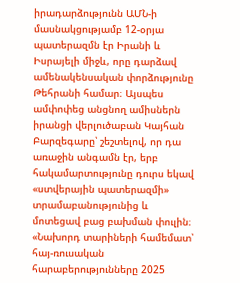իրադարձությունն ԱՄՆ-ի մասնակցությամբ 12-օրյա պատերազմն էր Իրանի և Իսրայելի միջև, որը դարձավ ամենակենսական փորձությունը Թեհրանի համար։ Այսպես ամփոփեց անցնող ամիսներն իրանցի վերլուծաբան Կայհան Բարզեգարը՝ շեշտելով, որ դա առաջին անգամն էր, երբ հակամարտությունը դուրս եկավ «ստվերային պատերազմի» տրամաբանությունից և մոտեցավ բաց բախման փուլին։
«Նախորդ տարիների համեմատ՝ հայ-ռուսական հարաբերությունները 2025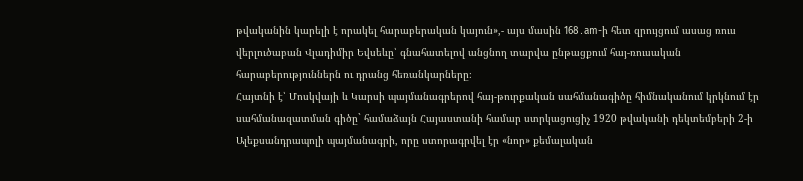թվականին կարելի է որակել հարաբերական կայուն»,- այս մասին 168․am-ի հետ զրույցում ասաց ռուս վերլուծաբան Վլադիմիր Եվսեևը՝ գնահատելով անցնող տարվա ընթացքում հայ-ռուսական հարաբերություններն ու դրանց հեռանկարները։
Հայտնի է՝ Մոսկվայի և Կարսի պայմանագրերով հայ-թուրքական սահմանագիծը հիմնականում կրկնում էր սահմանազատման գիծը` համաձայն Հայաստանի համար ստրկացուցիչ 1920 թվականի դեկտեմբերի 2-ի Ալեքսանդրապոլի պայմանագրի, որը ստորագրվել էր «նոր» քեմալական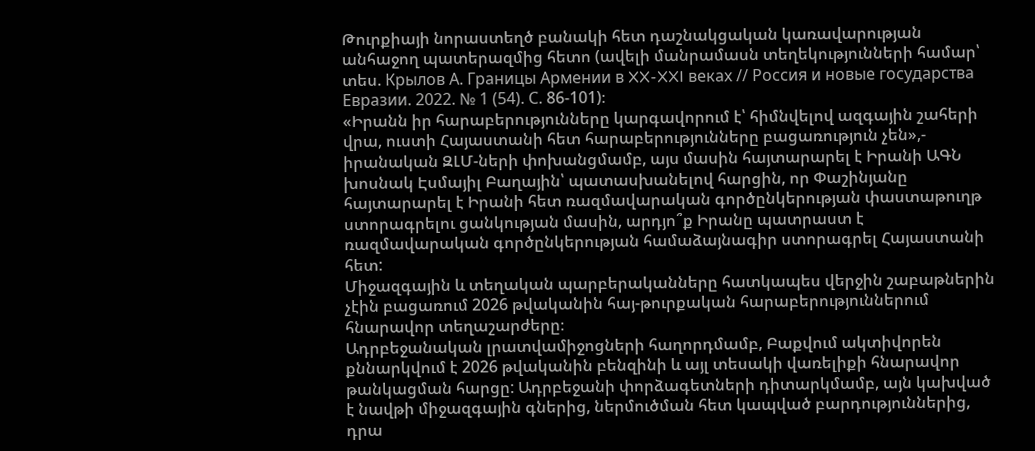Թուրքիայի նորաստեղծ բանակի հետ դաշնակցական կառավարության անհաջող պատերազմից հետո (ավելի մանրամասն տեղեկությունների համար՝ տես. Крылов А. Границы Армении в XX-XXI веках // Россия и новые государства Евразии. 2022. № 1 (54). С. 86-101)։
«Իրանն իր հարաբերությունները կարգավորում է՝ հիմնվելով ազգային շահերի վրա, ուստի Հայաստանի հետ հարաբերությունները բացառություն չեն»,- իրանական ԶԼՄ-ների փոխանցմամբ, այս մասին հայտարարել է Իրանի ԱԳՆ խոսնակ Էսմայիլ Բաղային՝ պատասխանելով հարցին, որ Փաշինյանը հայտարարել է Իրանի հետ ռազմավարական գործընկերության փաստաթուղթ ստորագրելու ցանկության մասին, արդյո՞ք Իրանը պատրաստ է ռազմավարական գործընկերության համաձայնագիր ստորագրել Հայաստանի հետ:
Միջազգային և տեղական պարբերականները հատկապես վերջին շաբաթներին չէին բացառում 2026 թվականին հայ-թուրքական հարաբերություններում հնարավոր տեղաշարժերը։
Ադրբեջանական լրատվամիջոցների հաղորդմամբ, Բաքվում ակտիվորեն քննարկվում է 2026 թվականին բենզինի և այլ տեսակի վառելիքի հնարավոր թանկացման հարցը: Ադրբեջանի փորձագետների դիտարկմամբ, այն կախված է նավթի միջազգային գներից, ներմուծման հետ կապված բարդություններից, դրա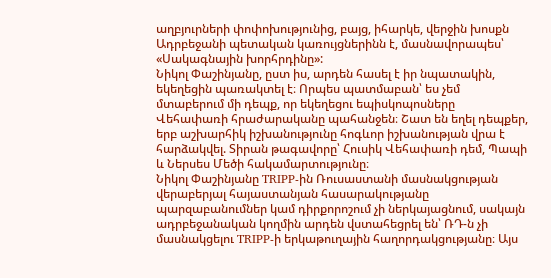աղբյուրների փոփոխությունից, բայց, իհարկե, վերջին խոսքն Ադրբեջանի պետական կառույցներինն է, մասնավորապես՝ «Սակագնային խորհրդինը»:
Նիկոլ Փաշինյանը, ըստ իս, արդեն հասել է իր նպատակին, եկեղեցին պառակտել է։ Որպես պատմաբան՝ ես չեմ մտաբերում մի դեպք, որ եկեղեցու եպիսկոպոսները Վեհափառի հրաժարականը պահանջեն։ Շատ են եղել դեպքեր, երբ աշխարհիկ իշխանությունը հոգևոր իշխանության վրա է հարձակվել. Տիրան թագավորը՝ Հուսիկ Վեհափառի դեմ, Պապի և Ներսես Մեծի հակամարտությունը։
Նիկոլ Փաշինյանը TRIPP-ին Ռուսաստանի մասնակցության վերաբերյալ հայաստանյան հասարակությանը պարզաբանումներ կամ դիրքորոշում չի ներկայացնում, սակայն ադրբեջանական կողմին արդեն վստահեցրել են՝ ՌԴ-ն չի մասնակցելու TRIPP-ի երկաթուղային հաղորդակցությանը։ Այս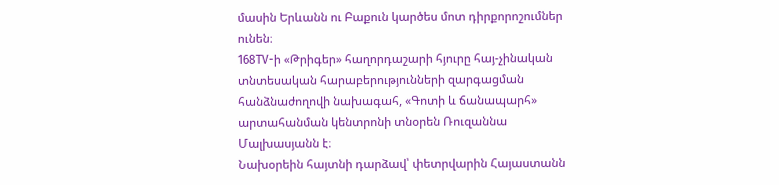մասին Երևանն ու Բաքուն կարծես մոտ դիրքորոշումներ ունեն։
168TV-ի «Թրիգեր» հաղորդաշարի հյուրը հայ-չինական տնտեսական հարաբերությունների զարգացման հանձնաժողովի նախագահ, «Գոտի և ճանապարհ» արտահանման կենտրոնի տնօրեն Ռուզաննա Մալխասյանն է։
Նախօրեին հայտնի դարձավ՝ փետրվարին Հայաստանն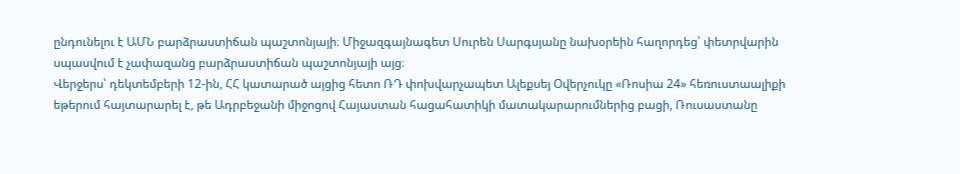ընդունելու է ԱՄՆ բարձրաստիճան պաշտոնյայի։ Միջազգայնագետ Սուրեն Սարգսյանը նախօրեին հաղորդեց՝ փետրվարին սպասվում է չափազանց բարձրաստիճան պաշտոնյայի այց։
Վերջերս՝ դեկտեմբերի 12-ին, ՀՀ կատարած այցից հետո ՌԴ փոխվարչապետ Ալեքսեյ Օվերչուկը «Ռոսիա 24» հեռուստաալիքի եթերում հայտարարել է, թե Ադրբեջանի միջոցով Հայաստան հացահատիկի մատակարարումներից բացի, Ռուսաստանը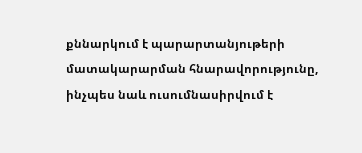քննարկում է պարարտանյութերի մատակարարման հնարավորությունը, ինչպես նաև ուսումնասիրվում է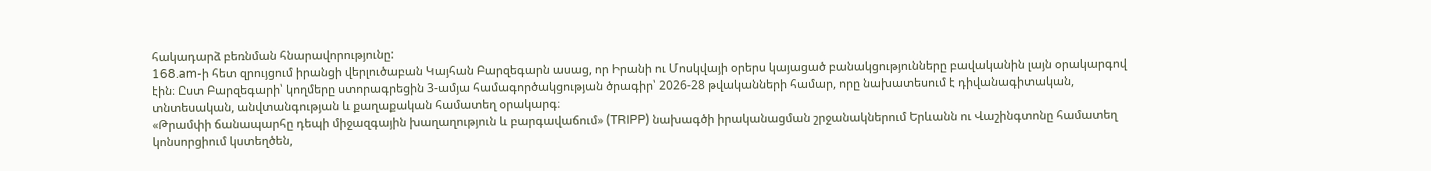հակադարձ բեռնման հնարավորությունը:
168.am-ի հետ զրույցում իրանցի վերլուծաբան Կայհան Բարզեգարն ասաց, որ Իրանի ու Մոսկվայի օրերս կայացած բանակցությունները բավականին լայն օրակարգով էին։ Ըստ Բարզեգարի՝ կողմերը ստորագրեցին 3-ամյա համագործակցության ծրագիր՝ 2026-28 թվականների համար, որը նախատեսում է դիվանագիտական, տնտեսական, անվտանգության և քաղաքական համատեղ օրակարգ։
«Թրամփի ճանապարհը դեպի միջազգային խաղաղություն և բարգավաճում» (TRIPP) նախագծի իրականացման շրջանակներում Երևանն ու Վաշինգտոնը համատեղ կոնսորցիում կստեղծեն,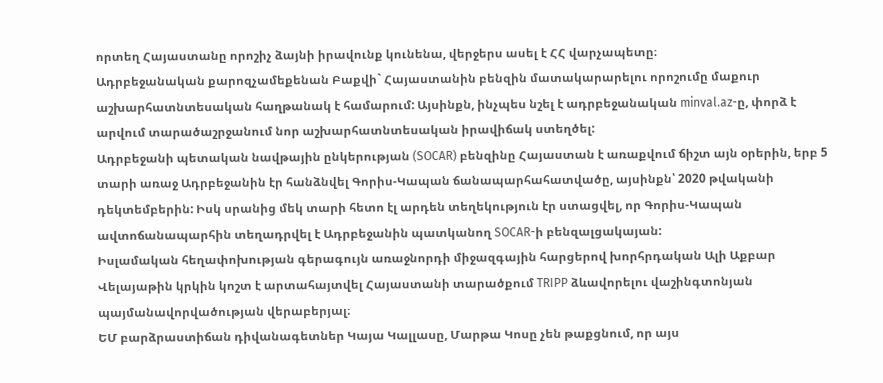որտեղ Հայաստանը որոշիչ ձայնի իրավունք կունենա, վերջերս ասել է ՀՀ վարչապետը։
Ադրբեջանական քարոզչամեքենան Բաքվի` Հայաստանին բենզին մատակարարելու որոշումը մաքուր աշխարհատնտեսական հաղթանակ է համարում: Այսինքն, ինչպես նշել է ադրբեջանական minval.az-ը, փորձ է արվում տարածաշրջանում նոր աշխարհատնտեսական իրավիճակ ստեղծել:
Ադրբեջանի պետական նավթային ընկերության (SOCAR) բենզինը Հայաստան է առաքվում ճիշտ այն օրերին, երբ 5 տարի առաջ Ադրբեջանին էր հանձնվել Գորիս-Կապան ճանապարհահատվածը, այսինքն՝ 2020 թվականի դեկտեմբերին: Իսկ սրանից մեկ տարի հետո էլ արդեն տեղեկություն էր ստացվել, որ Գորիս-Կապան ավտոճանապարհին տեղադրվել է Ադրբեջանին պատկանող SOCAR-ի բենզալցակայան:
Իսլամական հեղափոխության գերագույն առաջնորդի միջազգային հարցերով խորհրդական Ալի Աքբար Վելայաթին կրկին կոշտ է արտահայտվել Հայաստանի տարածքում TRIPP ձևավորելու վաշինգտոնյան պայմանավորվածության վերաբերյալ։
ԵՄ բարձրաստիճան դիվանագետներ Կայա Կալլասը, Մարթա Կոսը չեն թաքցնում, որ այս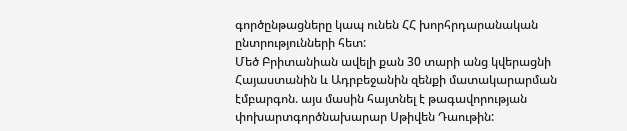գործընթացները կապ ունեն ՀՀ խորհրդարանական ընտրությունների հետ:
Մեծ Բրիտանիան ավելի քան 30 տարի անց կվերացնի Հայաստանին և Ադրբեջանին զենքի մատակարարման էմբարգոն. այս մասին հայտնել է թագավորության փոխարտգործնախարար Սթիվեն Դաութին: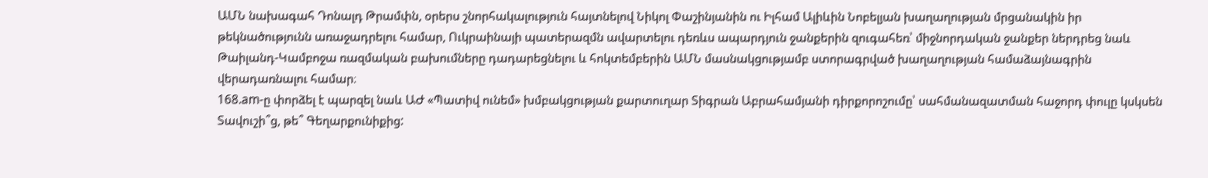ԱՄՆ նախագահ Դոնալդ Թրամփն, օրերս շնորհակալություն հայտնելով Նիկոլ Փաշինյանին ու Իլհամ Ալիևին Նոբելյան խաղաղության մրցանակին իր թեկնածությունն առաջադրելու համար, Ուկրաինայի պատերազմն ավարտելու դեռևս ապարդյուն ջանքերին զուգահեռ՝ միջնորդական ջանքեր ներդրեց նաև Թաիլանդ-Կամբոջա ռազմական բախումները դադարեցնելու և հոկտեմբերին ԱՄՆ մասնակցությամբ ստորագրված խաղաղության համաձայնագրին վերադառնալու համար։
168.am-ը փորձել է պարզել նաև ԱԺ «Պատիվ ունեմ» խմբակցության քարտուղար Տիգրան Աբրահամյանի դիրքորոշումը՝ սահմանազատման հաջորդ փուլը կսկսեն Տավուշի՞ց, թե՞ Գեղարքունիքից: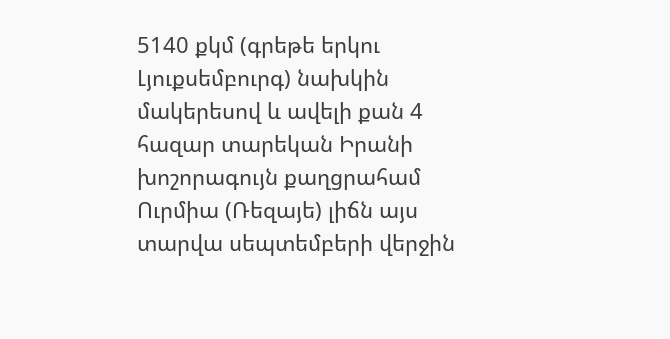5140 քկմ (գրեթե երկու Լյուքսեմբուրգ) նախկին մակերեսով և ավելի քան 4 հազար տարեկան Իրանի խոշորագույն քաղցրահամ Ուրմիա (Ռեզայե) լիճն այս տարվա սեպտեմբերի վերջին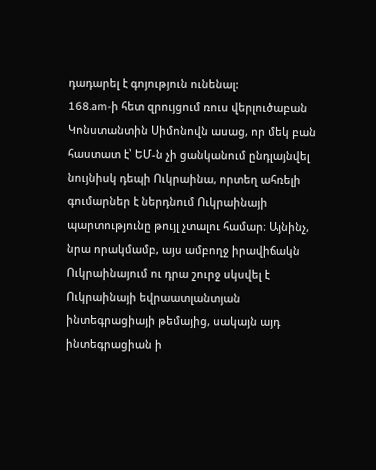դադարել է գոյություն ունենալ:
168.am-ի հետ զրույցում ռուս վերլուծաբան Կոնստանտին Սիմոնովն ասաց, որ մեկ բան հաստատ է՝ ԵՄ-ն չի ցանկանում ընդլայնվել նույնիսկ դեպի Ուկրաինա, որտեղ ահռելի գումարներ է ներդնում Ուկրաինայի պարտությունը թույլ չտալու համար։ Այնինչ, նրա որակմամբ, այս ամբողջ իրավիճակն Ուկրաինայում ու դրա շուրջ սկսվել է Ուկրաինայի եվրաատլանտյան ինտեգրացիայի թեմայից, սակայն այդ ինտեգրացիան ի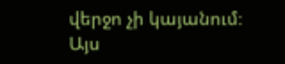վերջո չի կայանում։
Այս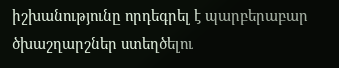իշխանությունը որդեգրել է պարբերաբար ծխաշղարշներ ստեղծելու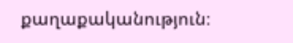քաղաքականություն։